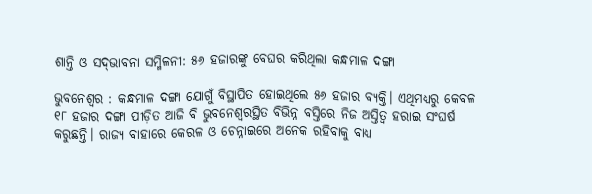ଶାନ୍ତି ଓ ସଦ୍‌ଭାବନା ସମ୍ମିଳନୀ: ୫୬ ହଜାରଙ୍କୁ ବେଘର କରିଥିଲା କନ୍ଧମାଳ ଦଙ୍ଗା

ଭୁବନେଶ୍ବର : କନ୍ଧମାଳ ଦଙ୍ଗା ଯୋଗୁଁ ବିସ୍ଥାପିତ ହୋଇଥିଲେ ୫୬ ହଜାର ବ୍ୟକ୍ତି। ଏଥିମଧ୍ୟରୁ କେବଳ ୧୮ ହଜାର ଦଙ୍ଗା ପୀଡ଼ିତ ଆଜି ବି ଭୁବନେଶ୍ବରସ୍ଥିତ ବିଭିନ୍ନ ବସ୍ତିରେ ନିଜ ଅସ୍ତିତ୍ବ ହରାଇ ସଂଘର୍ଷ କରୁଛନ୍ତି। ରାଜ୍ୟ ବାହାରେ କେରଳ ଓ ଚେନ୍ନାଇରେ ଅନେକ ରହିବାକୁ ବାଧ୍ୟ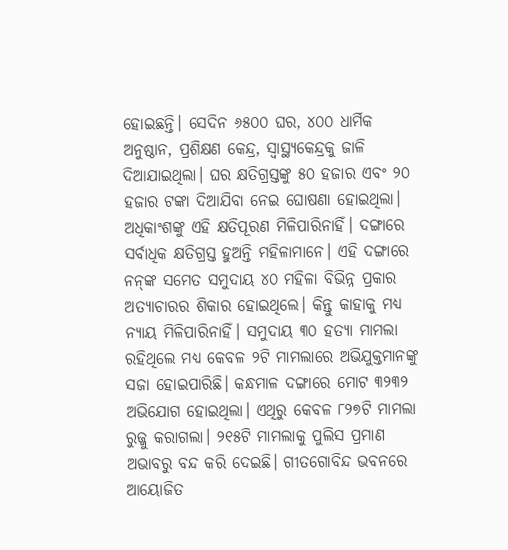ହୋଇଛନ୍ତି। ସେଦିନ ୬୫୦୦ ଘର, ୪୦୦ ଧାର୍ମିକ ଅନୁଷ୍ଠାନ, ପ୍ରଶିକ୍ଷଣ କେନ୍ଦ୍ର, ସ୍ବାସ୍ଥ୍ୟକେନ୍ଦ୍ରକୁ ଜାଳି ଦିଆଯାଇଥିଲା। ଘର କ୍ଷତିଗ୍ରସ୍ତଙ୍କୁ ୫୦ ହଜାର ଏବଂ ୨୦ ହଜାର ଟଙ୍କା ଦିଆଯିବା ନେଇ ଘୋଷଣା ହୋଇଥିଲା। ଅଧିକାଂଶଙ୍କୁ ଏହି କ୍ଷତିପୂରଣ ମିଳିପାରିନାହିଁ। ଦଙ୍ଗାରେ ସର୍ବାଧିକ କ୍ଷତିଗ୍ରସ୍ତ ହୁଅନ୍ତି ମହିଳାମାନେ। ଏହି ଦଙ୍ଗାରେ ନନ୍‌ଙ୍କ ସମେତ ସମୁଦାୟ ୪୦ ମହିଳା ବିଭିନ୍ନ ପ୍ରକାର ଅତ୍ୟାଚାରର ଶିକାର ହୋଇଥିଲେ। କିନ୍ତୁ କାହାକୁ ମଧ୍ୟ ନ୍ୟାୟ ମିଳିପାରିନାହିଁ। ସମୁଦାୟ ୩୦ ହତ୍ୟା ମାମଲା ରହିଥିଲେ ମଧ୍ୟ କେବଳ ୨ଟି ମାମଲାରେ ଅଭିଯୁକ୍ତମାନଙ୍କୁ ସଜା ହୋଇପାରିଛି। କନ୍ଧମାଳ ଦଙ୍ଗାରେ ମୋଟ ୩୨୩୨ ଅଭିଯୋଗ ହୋଇଥିଲା। ଏଥିରୁ କେବଳ ୮୨୭ଟି ମାମଲା ରୁଜ୍ଜୁ କରାଗଲା। ୨୧୫ଟି ମାମଲାକୁ ପୁଲିସ ପ୍ରମାଣ ଅଭାବରୁ ବନ୍ଦ କରି ଦେଇଛି। ଗୀତଗୋବିନ୍ଦ ଭବନରେ ଆୟୋଜିତ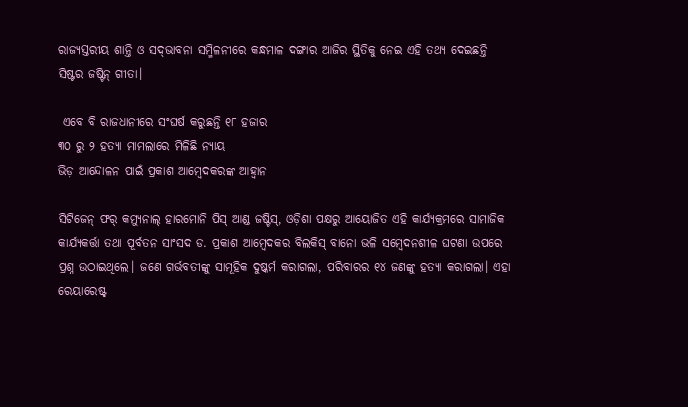ରାଜ୍ୟସ୍ତରୀୟ ଶାନ୍ତି ଓ ସଦ୍‌ଭାବନା ସମ୍ମିଳନୀରେ କନ୍ଧମାଳ ଦଙ୍ଗାର ଆଜିର ସ୍ଥିତିକୁ ନେଇ ଏହି ତଥ୍ୟ ଦେଇଛନ୍ତି ସିଷ୍ଟର ଜଷ୍ଟିନ୍‌ ଗୀତା।

 ଏବେ ବି ରାଜଧାନୀରେ ସଂଘର୍ଷ କରୁଛନ୍ତି ୧୮ ହଜାର
୩୦ ରୁ ୨ ହତ୍ୟା ମାମଲାରେ ମିଳିଛି ନ୍ୟାୟ
ଭିଡ଼ ଆନ୍ଦୋଳନ ପାଇଁ ପ୍ରକାଶ ଆମ୍ବେଦକରଙ୍କ ଆହ୍ବାନ

ସିଟିଜେନ୍‌ ଫର୍‌ କମ୍ୟୁନାଲ୍‌ ହାରମୋନି ପିସ୍‌ ଆଣ୍ଡ ଜଷ୍ଟିସ୍‌, ଓଡ଼ିଶା ପକ୍ଷରୁ ଆୟୋଜିତ ଏହି କାର୍ଯ୍ୟକ୍ରମରେ ସାମାଜିକ କାର୍ଯ୍ୟକର୍ତ୍ତା ତଥା ପୂର୍ବତନ ସାଂସଦ ଡ. ପ୍ରକାଶ ଆମ୍ବେଦକର ବିଲକିସ୍‌ ବାନୋ ଭଳି ସମ୍ବେଦନଶୀଳ ଘଟଣା ଉପରେ ପ୍ରଶ୍ନ ଉଠାଇଥିଲେ। ଜଣେ ଗର୍ଭବତୀଙ୍କୁ ସାମୂହିକ ଦୁଷ୍କର୍ମ କରାଗଲା, ପରିବାରର ୧୪ ଜଣଙ୍କୁ ହତ୍ୟା କରାଗଲା। ଏହା ରେୟାରେଷ୍ଟ୍‌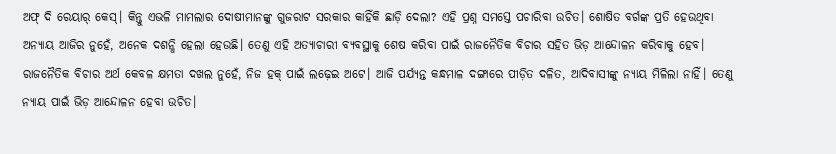ଅଫ୍‌ ଦି ରେୟାର୍‌ କେସ୍‌। କିନ୍ତୁ ଏଭଳି ମାମଲାର ଦୋଷୀମାନଙ୍କୁ ଗୁଜରାଟ ସରକାର କାହିଁକି ଛାଡ଼ି ଦେଲା? ଏହି ପ୍ରଶ୍ନ ସମସ୍ତେ ପଚାରିବା ଉଚିତ। ଶୋଷିତ ବର୍ଗଙ୍କ ପ୍ରତି ହେଉଥିବା ଅନ୍ୟାୟ ଆଜିର ନୁହେଁ, ଅନେକ ଦଶନ୍ଧି ହେଲା ହେଉଛି। ତେଣୁ ଏହି ଅତ୍ୟାଚାରୀ ବ୍ୟବସ୍ଥାକୁ ଶେଷ କରିବା ପାଇଁ ରାଜନୈତିକ ବିଚାର ସହିତ ଭିଡ଼ ଆନ୍ଦୋଳନ କରିବାକୁ ହେବ। ରାଜନୈତିକ ବିଚାର ଅର୍ଥ କେବଳ କ୍ଷମତା ଦଖଲ ନୁହେଁ, ନିଜ ହକ୍‌ ପାଇଁ ଲଢ଼େଇ ଅଟେ। ଆଜି ପର୍ଯ୍ୟନ୍ତ କନ୍ଧମାଳ ଦଙ୍ଗାରେ ପୀଡ଼ିତ ଦଳିତ, ଆଦିବାସୀଙ୍କୁ ନ୍ୟାୟ ମିଳିଲା ନାହିଁ। ତେଣୁ ନ୍ୟାୟ ପାଇଁ ଭିଡ଼ ଆନ୍ଦୋଳନ ହେବା ଉଚିତ।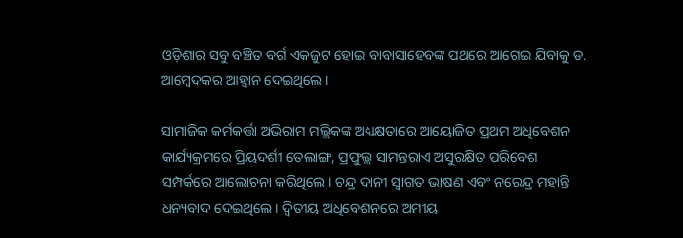ଓଡ଼ିଶାର ସବୁ ବଞ୍ଚିତ ବର୍ଗ ଏକଜୁଟ ହୋଇ ବାବାସାହେବଙ୍କ ପଥରେ ଆଗେଇ ଯିବାକୁ ଡ. ଆମ୍ବେଦକର ଆହ୍ବାନ ଦେଇଥିଲେ।

ସାମାଜିକ କର୍ମକର୍ତ୍ତା ଅଭିରାମ ମଲ୍ଲିକଙ୍କ ଅଧ୍ୟକ୍ଷତାରେ ଆୟୋଜିତ ପ୍ରଥମ ଅଧିବେଶନ କାର୍ଯ୍ୟକ୍ରମରେ ପ୍ରିୟଦର୍ଶୀ ତେଲାଙ୍ଗ, ପ୍ରଫୁଲ୍ଲ ସାମନ୍ତରାଏ ଅସୁରକ୍ଷିତ ପରିବେଶ ସମ୍ପର୍କରେ ଆଲୋଚନା କରିଥିଲେ। ଚନ୍ଦ୍ର ଦାନୀ ସ୍ବାଗତ ଭାଷଣ ଏବଂ ନରେନ୍ଦ୍ର ମହାନ୍ତି ଧନ୍ୟବାଦ ଦେଇଥିଲେ। ଦ୍ବିତୀୟ ଅଧିବେଶନରେ ଅମୀୟ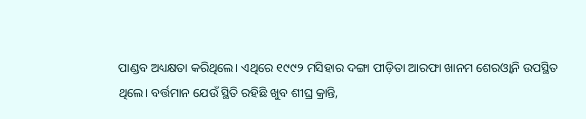ପାଣ୍ଡବ ଅଧ୍ୟକ୍ଷତା କରିଥିଲେ। ଏଥିରେ ୧୯୯୨ ମସିହାର ଦଙ୍ଗା ପୀଡ଼ିତା ଆରଫା ଖାନମ ଶେରଓ୍ବାନି ଉପସ୍ଥିତ ଥିଲେ। ବର୍ତ୍ତମାନ ଯେଉଁ ସ୍ଥିତି ରହିଛି ଖୁବ ଶୀଘ୍ର କ୍ରାନ୍ତି,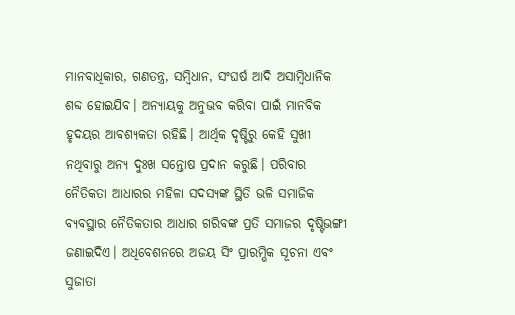ମାନବାଧିକାର, ଗଣତନ୍ତ୍ର, ସମ୍ବିଧାନ, ସଂଘର୍ଷ ଆଦି ଅସାମ୍ବିଧାନିକ ଶବ୍ଦ ହୋଇଯିବ। ଅନ୍ୟାୟକୁ ଅନୁଭବ କରିବା ପାଇଁ ମାନବିକ ହୃଦୟର ଆବଶ୍ୟକତା ରହିଛି। ଆର୍ଥିକ ଦୃଷ୍ଟିରୁ କେହି ସୁଖୀ ନଥିବାରୁ ଅନ୍ୟ ଦୁଃଖ ସନ୍ତୋଷ ପ୍ରଦାନ କରୁଛି। ପରିବାର ନୈତିକତା ଆଧାରର ମହିଳା ସଦସ୍ୟଙ୍କ ସ୍ଥିତି ଭଳି ସମାଜିକ ବ୍ୟବସ୍ଥାର ନୈତିକତାର ଆଧାର ଗରିବଙ୍କ ପ୍ରତି ସମାଜର ଦୃଷ୍ଟିଭଙ୍ଗୀ ଜଣାଇଦିଏ। ଅଧିବେଶନରେ ଅଜୟ ସିଂ ପ୍ରାରମ୍ଭିକ ସୂଚନା ଏବଂ ସୁଜାତା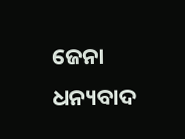ଜେନା ଧନ୍ୟବାଦ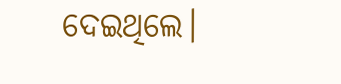ଦେଇଥିଲେ।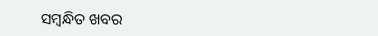ସମ୍ବନ୍ଧିତ ଖବର